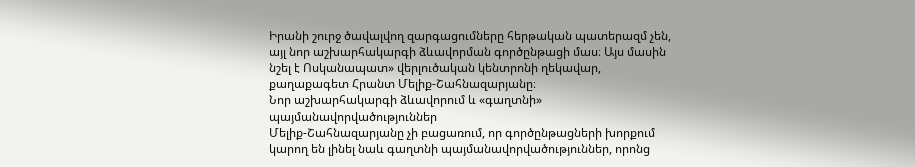Իրանի շուրջ ծավալվող զարգացումները հերթական պատերազմ չեն, այլ նոր աշխարհակարգի ձևավորման գործընթացի մաս։ Այս մասին նշել է Ոսկանապատ» վերլուծական կենտրոնի ղեկավար, քաղաքագետ Հրանտ Մելիք-Շահնազարյանը։
Նոր աշխարհակարգի ձևավորում և «գաղտնի» պայմանավորվածություններ
Մելիք-Շահնազարյանը չի բացառում, որ գործընթացների խորքում կարող են լինել նաև գաղտնի պայմանավորվածություններ, որոնց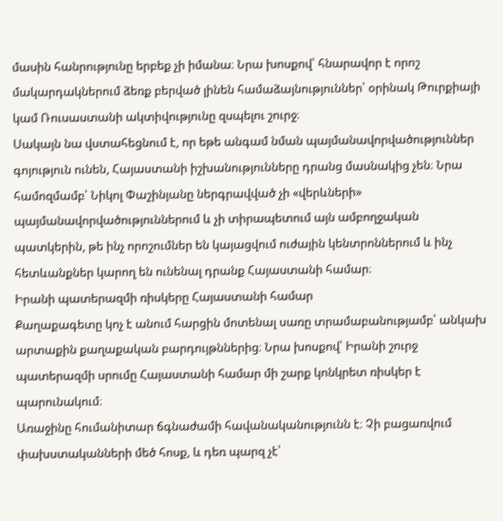մասին հանրությունը երբեք չի իմանա։ Նրա խոսքով՝ հնարավոր է որոշ մակարդակներում ձեռք բերված լինեն համաձայնություններ՝ օրինակ Թուրքիայի կամ Ռուսաստանի ակտիվությունը զսպելու շուրջ։
Սակայն նա վստահեցնում է, որ եթե անգամ նման պայմանավորվածություններ գոյություն ունեն, Հայաստանի իշխանությունները դրանց մասնակից չեն։ Նրա համոզմամբ՝ Նիկոլ Փաշինյանը ներգրավված չի «վերևների» պայմանավորվածություններում և չի տիրապետում այն ամբողջական պատկերին, թե ինչ որոշումներ են կայացվում ուժային կենտրոններում և ինչ հետևանքներ կարող են ունենալ դրանք Հայաստանի համար։
Իրանի պատերազմի ռիսկերը Հայաստանի համար
Քաղաքագետը կոչ է անում հարցին մոտենալ սառը տրամաբանությամբ՝ անկախ արտաքին քաղաքական բարդույթններից։ Նրա խոսքով՝ Իրանի շուրջ պատերազմի սրումը Հայաստանի համար մի շարք կոնկրետ ռիսկեր է պարունակում։
Առաջինը հումանիտար ճգնաժամի հավանականությունն է։ Չի բացառվում փախստականների մեծ հոսք, և դեռ պարզ չէ՝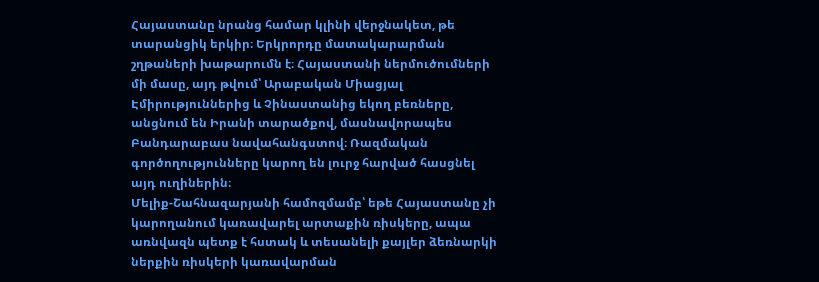Հայաստանը նրանց համար կլինի վերջնակետ, թե տարանցիկ երկիր։ Երկրորդը մատակարարման շղթաների խաթարումն է։ Հայաստանի ներմուծումների մի մասը, այդ թվում՝ Արաբական Միացյալ Էմիրություններից և Չինաստանից եկող բեռները, անցնում են Իրանի տարածքով, մասնավորապես Բանդարաբաս նավահանգստով։ Ռազմական գործողությունները կարող են լուրջ հարված հասցնել այդ ուղիներին։
Մելիք-Շահնազարյանի համոզմամբ՝ եթե Հայաստանը չի կարողանում կառավարել արտաքին ռիսկերը, ապա առնվազն պետք է հստակ և տեսանելի քայլեր ձեռնարկի ներքին ռիսկերի կառավարման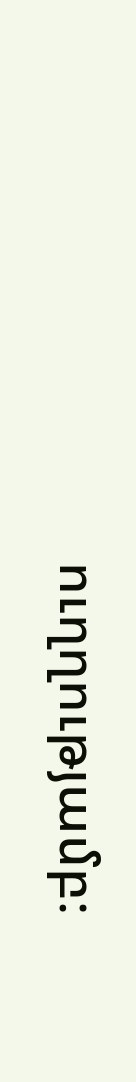ուղղությամբ։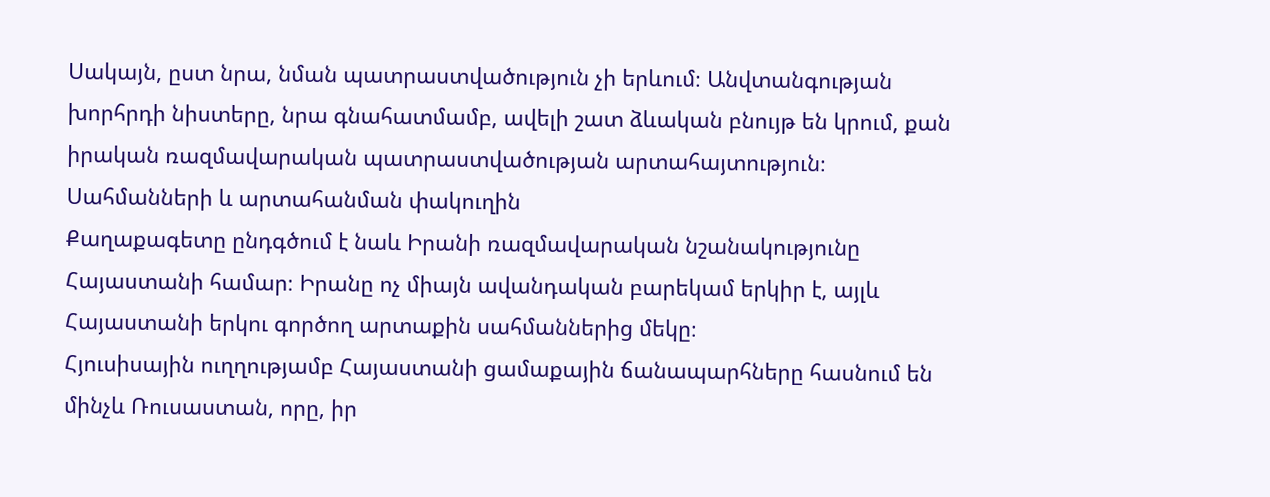Սակայն, ըստ նրա, նման պատրաստվածություն չի երևում։ Անվտանգության խորհրդի նիստերը, նրա գնահատմամբ, ավելի շատ ձևական բնույթ են կրում, քան իրական ռազմավարական պատրաստվածության արտահայտություն։
Սահմանների և արտահանման փակուղին
Քաղաքագետը ընդգծում է նաև Իրանի ռազմավարական նշանակությունը Հայաստանի համար։ Իրանը ոչ միայն ավանդական բարեկամ երկիր է, այլև Հայաստանի երկու գործող արտաքին սահմաններից մեկը։
Հյուսիսային ուղղությամբ Հայաստանի ցամաքային ճանապարհները հասնում են մինչև Ռուսաստան, որը, իր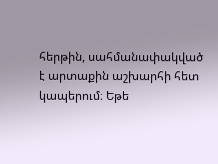հերթին, սահմանափակված է արտաքին աշխարհի հետ կապերում։ Եթե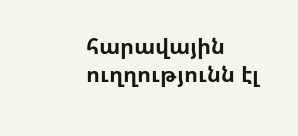հարավային ուղղությունն էլ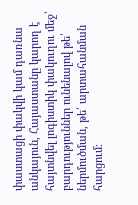փաստացի փակվի կամ դառնա անկայուն, Հայաստանը կարող է հայտնվել լոգիստիկ փակուղու մեջ՝ բարդություններ ունենալով թե՛ ներմուծման, թե՛ արտահանման հարցում։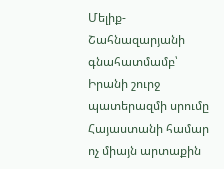Մելիք-Շահնազարյանի գնահատմամբ՝ Իրանի շուրջ պատերազմի սրումը Հայաստանի համար ոչ միայն արտաքին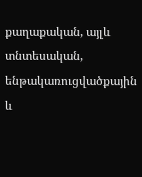քաղաքական, այլև տնտեսական, ենթակառուցվածքային և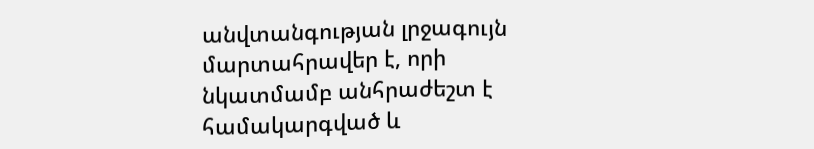անվտանգության լրջագույն մարտահրավեր է, որի նկատմամբ անհրաժեշտ է համակարգված և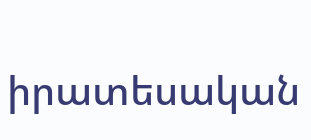իրատեսական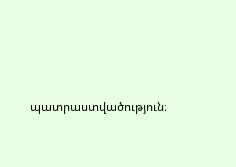պատրաստվածություն։